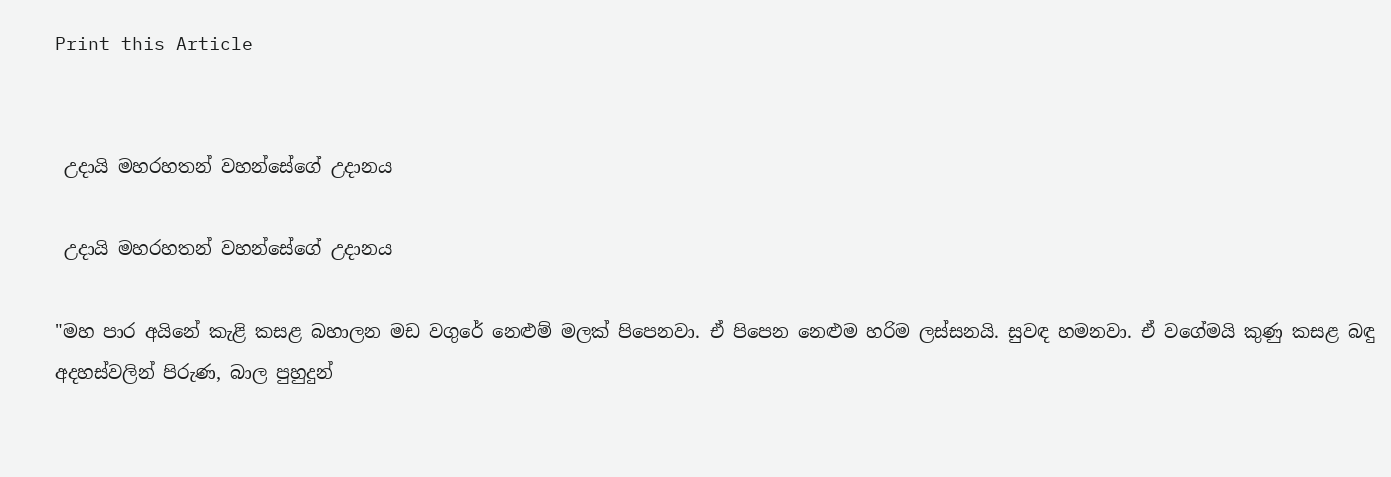Print this Article


 උදායි මහරහතන් වහන්සේගේ උදානය

 උදායි මහරහතන් වහන්සේගේ උදානය

"මහ පාර අයිනේ කැළි කසළ බහාලන මඩ වගුරේ නෙළුම් මලක් පිපෙනවා. ඒ පිපෙන නෙළුම හරිම ලස්සනයි. සුවඳ හමනවා. ඒ වගේමයි කුණු කසළ බඳු අදහස්වලින් පිරුණ, බාල පුහුදුන්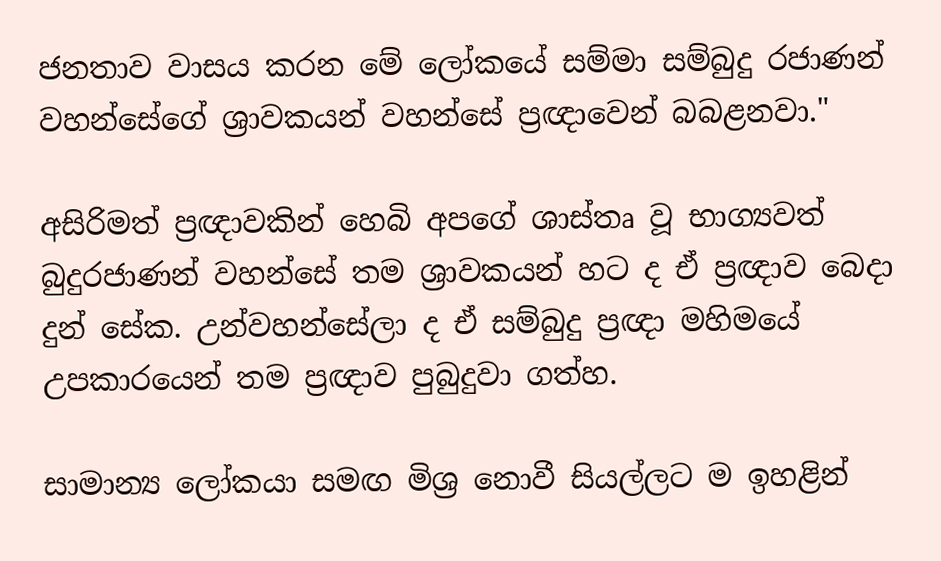ජනතාව වාසය කරන මේ ලෝකයේ සම්මා සම්බුදු රජාණන් වහන්සේගේ ශ්‍රාවකයන් වහන්සේ ප්‍රඥාවෙන් බබළනවා."

අසිරිමත් ප්‍රඥාවකින් හෙබි අපගේ ශාස්තෘ වූ භාග්‍යවත් බුදුරජාණන් වහන්සේ තම ශ්‍රාවකයන් හට ද ඒ ප්‍රඥාව බෙදා දුන් සේක. උන්වහන්සේලා ද ඒ සම්බුදු ප්‍රඥා මහිමයේ උපකාරයෙන් තම ප්‍රඥාව පුබුදුවා ගත්හ.

සාමාන්‍ය ලෝකයා සමඟ මිශ්‍ර නොවී සියල්ලට ම ඉහළින්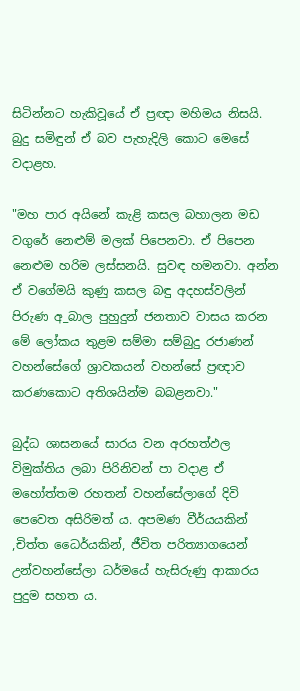සිටින්නට හැකිවූයේ ඒ ප්‍රඥා මහිමය නිසයි. බුදු සමිඳුන් ඒ බව පැහැදිලි කොට මෙසේ වදාළහ.

"මහ පාර අයිනේ කැළි කසල බහාලන මඩ වගුරේ නෙළුම් මලක් පිපෙනවා. ඒ පිපෙන නෙළුම හරිම ලස්සනයි. සුවඳ හමනවා. අන්න ඒ වගේමයි කුණු කසල බඳු අදහස්වලින් පිරුණ අ_බාල පුහුදුන් ජනතාව වාසය කරන මේ ලෝකය තුළම සම්මා සම්බුදු රජාණන් වහන්සේගේ ශ්‍රාවකයන් වහන්සේ ප්‍රඥාව කරණකොට අතිශයින්ම බබළනවා."

බුද්ධ ශාසනයේ සාරය වන අරහත්ඵල විමුක්තිය ලබා පිරිනිවන් පා වදාළ ඒ මහෝත්තම රහතන් වහන්සේලාගේ දිවි පෙවෙත අසිරිමත් ය. අපමණ වීර්යයකින් ,චිත්ත ධෛර්යකින්, ජීවිත පරිත්‍යාගයෙන් උන්වහන්සේලා ධර්මයේ හැසිරුණු ආකාරය පුදුම සහත ය.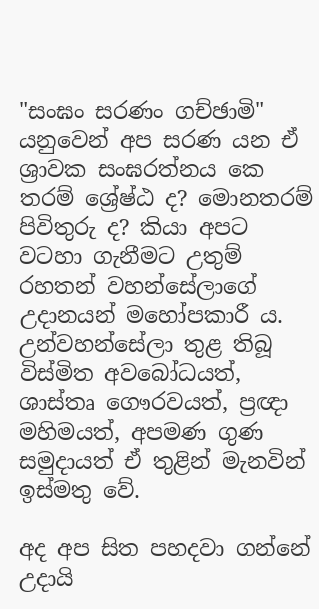"සංඝං සරණං ගච්ඡාමි" යනුවෙන් අප සරණ යන ඒ ශ්‍රාවක සංඝරත්නය කෙ තරම් ශ්‍රේෂ්ඨ ද? මොනතරම් පිවිතුරු ද? කියා අපට වටහා ගැනීමට උතුම් රහතන් වහන්සේලාගේ උදානයන් මහෝපකාරී ය. උන්වහන්සේලා තුළ තිබූ විස්මිත අවබෝධයත්, ශාස්තෘ ගෞරවයත්, ප්‍රඥා මහිමයත්, අපමණ ගුණ සමුදායත් ඒ තුළින් මැනවින් ඉස්මතු වේ.

අද අප සිත පහදවා ගන්නේ උදායි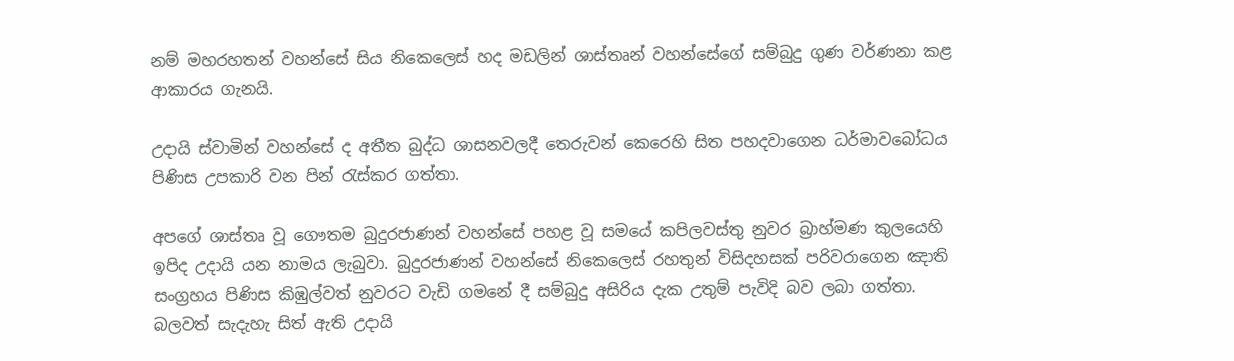නම් මහරහතන් වහන්සේ සිය නිකෙලෙස් හද මඩලින් ශාස්තෘන් වහන්සේගේ සම්බුදු ගුණ වර්ණනා කළ ආකාරය ගැනයි.

උදායි ස්වාමින් වහන්සේ ද අතීත බුද්ධ ශාසනවලදී තෙරුවන් කෙරෙහි සිත පහදවාගෙන ධර්මාවබෝධය පිණිස උපකාරි වන පින් රැස්කර ගත්තා.

අපගේ ශාස්තෘ වූ ගෞතම බුදුරජාණන් වහන්සේ පහළ වූ සමයේ කපිලවස්තු නුවර බ්‍රාහ්මණ කුලයෙහි ඉපිද උදායි යන නාමය ලැබුවා. බුදුරජාණන් වහන්සේ නිකෙලෙස් රහතුන් විසිදහසක් පරිවරාගෙන ඤාති සංග්‍රහය පිණිස කිඹුල්වත් නුවරට වැඩි ගමනේ දී සම්බුදු අසිරිය දැක උතුම් පැවිදි බව ලබා ගත්තා. බලවත් සැදැහැ සිත් ඇති උදායි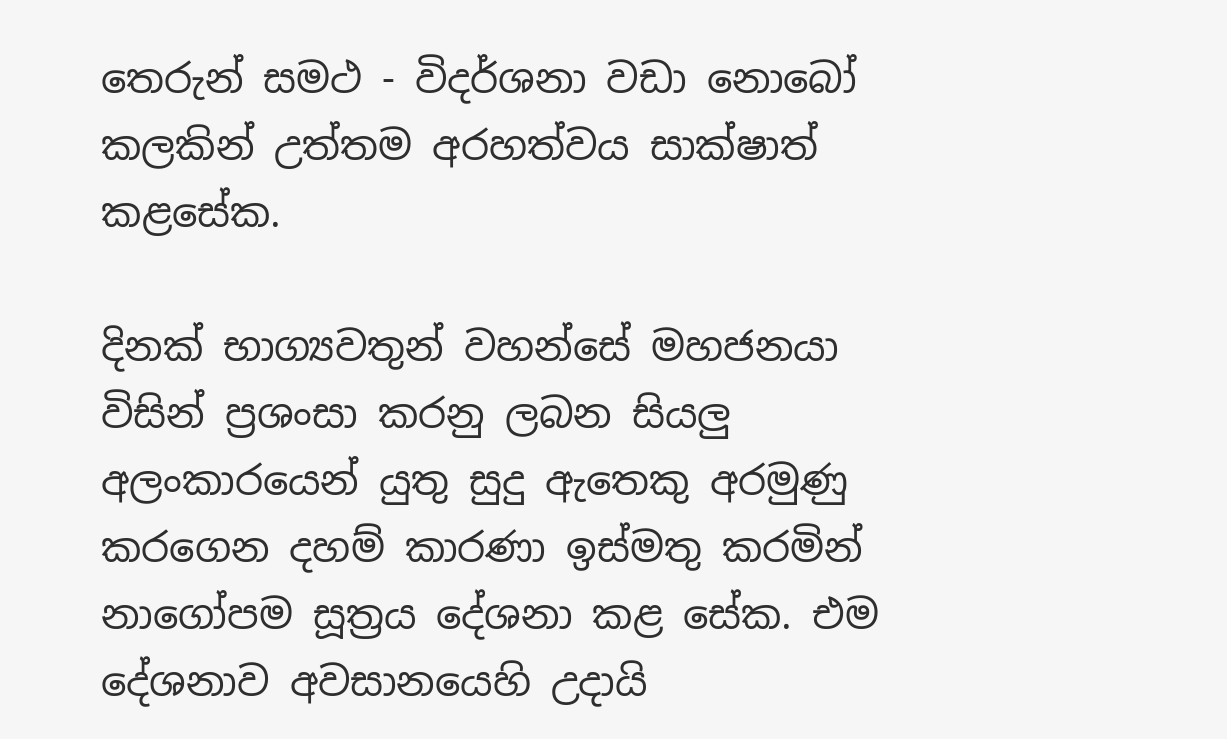තෙරුන් සමථ - විදර්ශනා වඩා නොබෝ කලකින් උත්තම අරහත්වය සාක්ෂාත් කළසේක.

දිනක් භාග්‍යවතුන් වහන්සේ මහජනයා විසින් ප්‍රශංසා කරනු ලබන සියලු අලංකාරයෙන් යුතු සුදු ඇතෙකු අරමුණු කරගෙන දහම් කාරණා ඉස්මතු කරමින් නාගෝපම සූත්‍රය දේශනා කළ සේක. එම දේශනාව අවසානයෙහි උදායි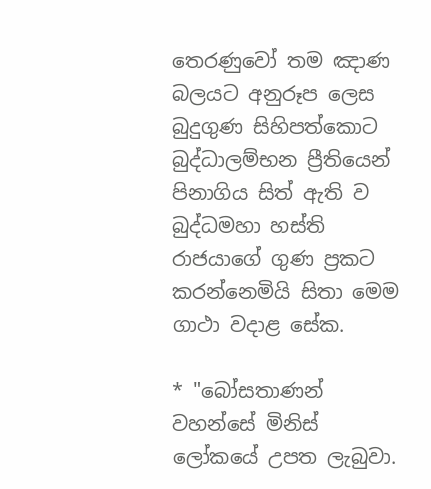තෙරණුවෝ තම ඤාණ බලයට අනුරූප ලෙස බුදුගුණ සිහිපත්කොට බුද්ධාලම්භන ප්‍රීතියෙන් පිනාගිය සිත් ඇති ව බුද්ධමහා හස්ති රාජයාගේ ගුණ ප්‍රකට කරන්නෙමියි සිතා මෙම ගාථා වදාළ සේක.

* "බෝසතාණන් වහන්සේ මිනිස් ලෝකයේ උපත ලැබුවා.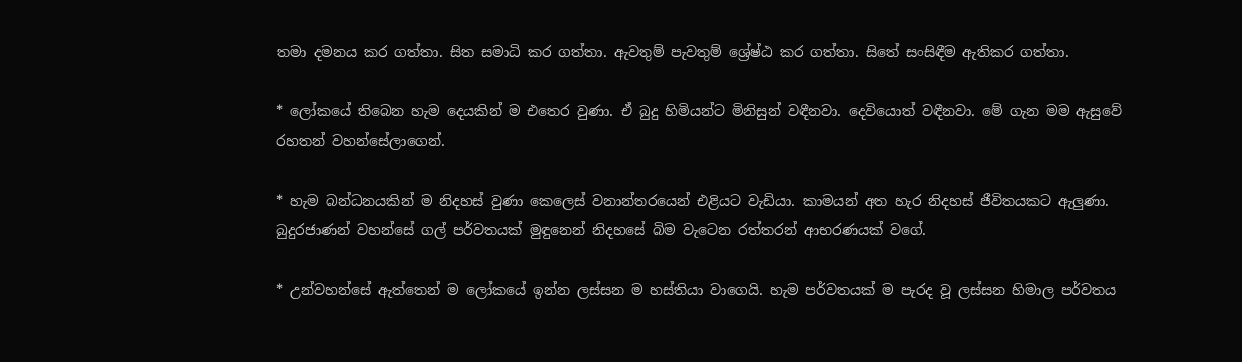තමා දමනය කර ගත්තා. සිත සමාධි කර ගත්තා. ඇවතුම් පැවතුම් ශ්‍රේෂ්ඨ කර ගත්තා. සිතේ සංසිඳීම ඇතිකර ගත්තා.

* ලෝකයේ තිබෙන හැම දෙයකින් ම එතෙර වුණා. ඒ බුදු හිමියන්ට මිනිසුන් වඳීනවා. දෙවියොත් වඳීනවා. මේ ගැන මම ඇසුවේ රහතන් වහන්සේලාගෙන්.

* හැම බන්ධනයකින් ම නිදහස් වුණා කෙලෙස් වනාන්තරයෙන් එළියට වැඩියා. කාමයන් අත හැර නිදහස් ජීවිතයකට ඇලුණා. බුදුරජාණන් වහන්සේ ගල් පර්වතයක් මුඳුනෙන් නිදහසේ බිම වැටෙන රත්තරන් ආභරණයක් වගේ.

* උන්වහන්සේ ඇත්තෙන් ම ලෝකයේ ඉන්න ලස්සන ම හස්තියා වාගෙයි. හැම පර්වතයක් ම පැරද වූ ලස්සන හිමාල පර්වතය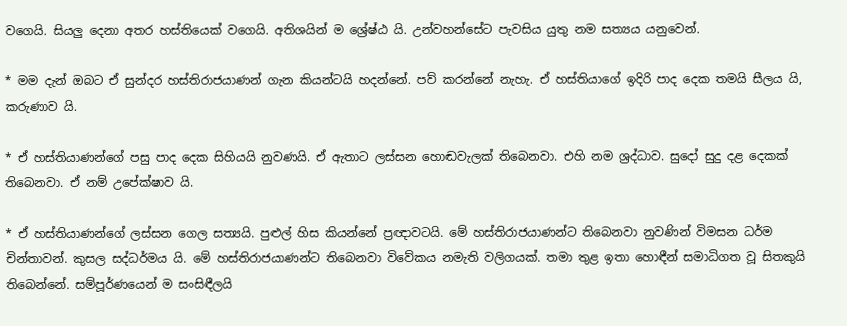වගෙයි. සියලු දෙනා අතර හස්තියෙක් වගෙයි. අතිශයින් ම ශ්‍රේෂ්ඨ යි. උන්වහන්සේට පැවසිය යුතු නම සත්‍යය යනුවෙන්.

* මම දැන් ඔබට ඒ සුන්දර හස්තිරාජයාණන් ගැන කියන්ටයි හදන්නේ. පව් කරන්නේ නැහැ. ඒ හස්තියාගේ ඉදිරි පාද දෙක තමයි සීලය යි, කරුණාව යි.

* ඒ හස්තියාණන්ගේ පසු පාද දෙක සිහියයි නුවණයි. ඒ ඇතාට ලස්සන හොඬවැලක් තිබෙනවා. එහි නම ශ්‍රද්ධාව. සුදෝ සුදු දළ දෙකක් තිබෙනවා. ඒ නම් උපේක්ෂාව යි.

* ඒ හස්තියාණන්ගේ ලස්සන ගෙල සත්‍යයි. පුළුල් හිස කියන්නේ ප්‍රඥාවටයි. මේ හස්තිරාජයාණන්ට තිබෙනවා නුවණින් විමසන ධර්ම චින්තාවන්. කුසල සද්ධර්මය යි. මේ හස්තිරාජයාණන්ට තිබෙනවා විවේකය නමැති වලිගයක්. තමා තුළ ඉතා හොඳීන් සමාධිගත වූ සිතකුයි තිබෙන්නේ. සම්පූර්ණයෙන් ම සංසිඳීලයි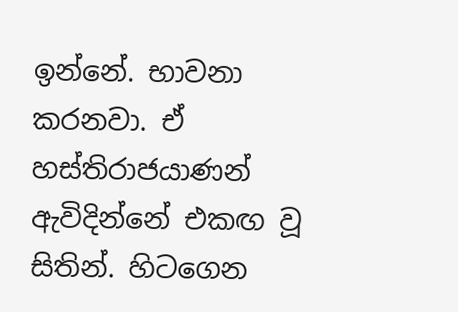ඉන්නේ. භාවනා කරනවා. ඒ හස්තිරාජයාණන් ඇවිදින්නේ එකඟ වූ සිතින්. හිටගෙන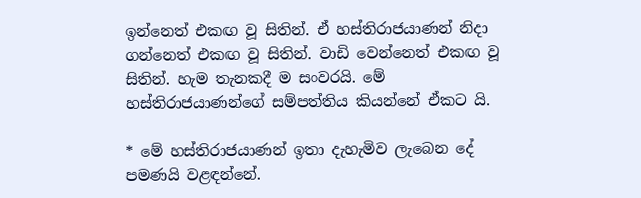ඉන්නෙත් එකඟ වූ සිතින්. ඒ හස්තිරාජයාණන් නිදා ගන්නෙත් එකඟ වූ සිතින්. වාඩි වෙන්නෙත් එකඟ වූ සිතින්. හැම තැනකදී ම සංවරයි. මේ හස්තිරාජයාණන්ගේ සම්පත්තිය කියන්නේ ඒකට යි.

* මේ හස්තිරාජයාණන් ඉතා දැහැමිව ලැබෙන දේ පමණයි වළඳන්නේ.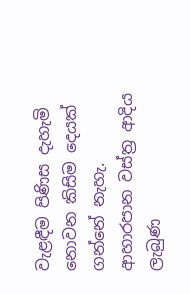වැළඳීම පිණිස දැහැමි නොවන කිසිම දෙයක් ගන්නේ නැහැ. ආහාරපාන වස්ත්‍ර ආදිය ලැබුණ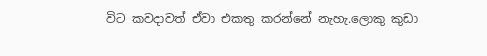විට කවදාවත් ඒවා එකතු කරන්නේ නැහැ.ලොකු කුඩා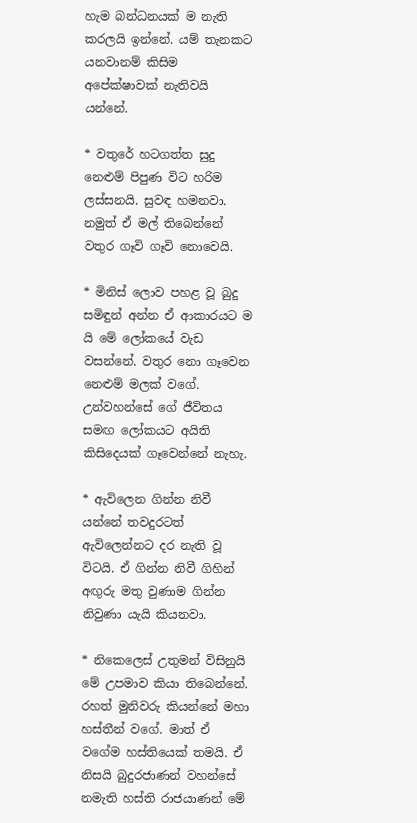හැම බන්ධනයක් ම නැති කරලයි ඉන්නේ. යම් තැනකට යනවානම් කිසිම අපේක්ෂාවක් නැතිවයි යන්නේ.

* වතුරේ හටගත්ත සුදු නෙළුම් පිපුණ විට හරිම ලස්සනයි. සුවඳ හමනවා. නමුත් ඒ මල් තිබෙන්නේ වතුර ගෑවි ගෑවි නොවෙයි.

* මිනිස් ලොව පහළ වූ බුදු සමිඳුන් අන්න ඒ ආකාරයට ම යි මේ ලෝකයේ වැඩ වසන්නේ. වතුර නො ගෑවෙන නෙළුම් මලක් වගේ. උන්වහන්සේ ගේ ජීවිතය සමඟ ලෝකයට අයිති කිසිදෙයක් ගෑවෙන්නේ නැහැ.

* ඇවිලෙන ගින්න නිවී යන්නේ තවදුරටත් ඇවිලෙන්නට දර නැති වූ විටයි. ඒ ගින්න නිවී ගිහින් අඟුරු මතු වුණාම ගින්න නිවුණා යැයි කියනවා.

* නිකෙලෙස් උතුමන් විසිනුයි මේ උපමාව කියා තිබෙන්නේ. රහත් මුනිවරු කියන්නේ මහා හස්තීන් වගේ. මාත් ඒ වගේම හස්තියෙක් තමයි. ඒ නිසයි බුදුරජාණන් වහන්සේ නමැති හස්ති රාජයාණන් මේ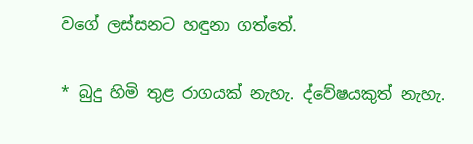වගේ ලස්සනට හඳුනා ගත්තේ.

* බුදු හිමි තුළ රාගයක් නැහැ. ද්වේෂයකුත් නැහැ.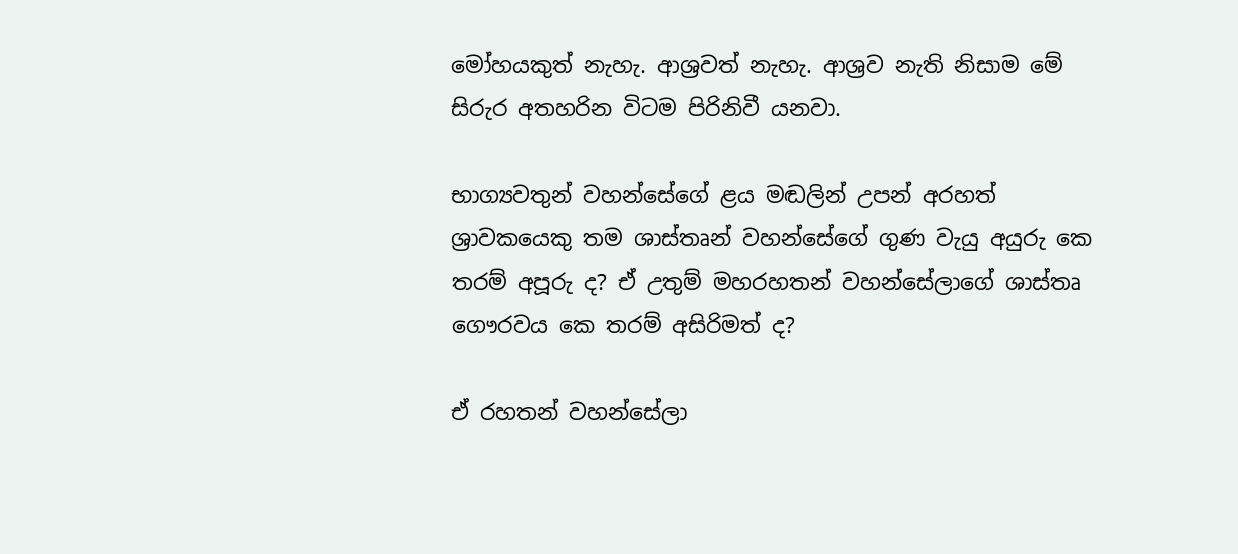මෝහයකුත් නැහැ. ආශ්‍රවත් නැහැ. ආශ්‍රව නැති නිසාම මේ සිරුර අතහරින වි‍ටම පිරිනිවී යනවා.

භාග්‍යවතුන් වහන්සේගේ ළය මඬලින් උපන් අරහත් ශ්‍රාවකයෙකු තම ශාස්තෘන් වහන්සේගේ ගුණ වැයු අයුරු කෙ තරම් අපූරු ද? ඒ උතුම් මහරහතන් වහන්සේලාගේ ශාස්තෘ ගෞරවය කෙ තරම් අසිරිමත් ද?

ඒ රහතන් වහන්සේලා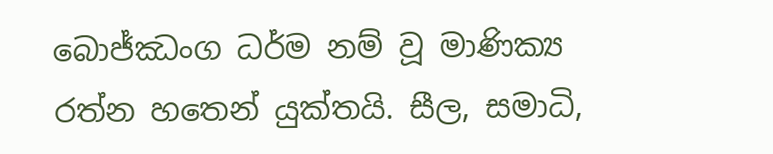බොජ්ඣංග ධර්ම නම් වූ මාණික්‍ය රත්න හතෙන් යුක්තයි. සීල, සමාධි,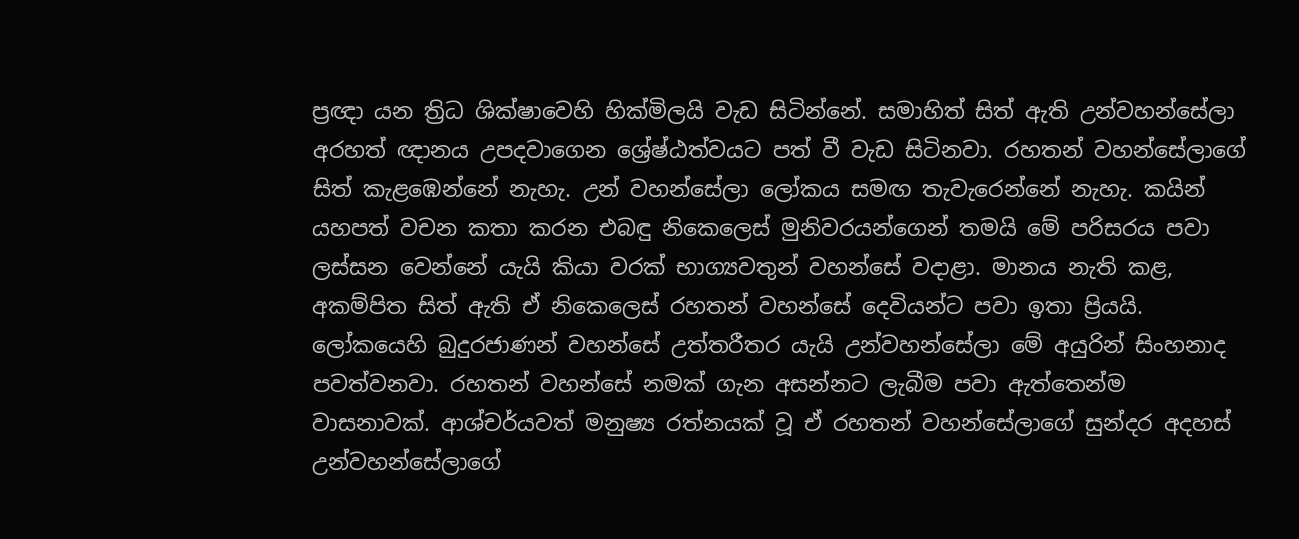ප්‍රඥා යන ත්‍රිධ ශික්ෂාවෙහි හික්මිලයි වැඩ සිටින්නේ. සමාහිත් සිත් ඇති උන්වහන්සේලා අරහත් ඥානය උපදවාගෙන ශ්‍රේෂ්ඨත්වයට පත් වී වැඩ සිටිනවා. රහතන් වහන්සේලාගේ සිත් කැළඹෙන්නේ නැහැ. උන් වහන්සේලා ලෝකය සමඟ තැවැරෙන්නේ නැහැ. කයින් යහපත් වචන කතා කරන එබඳු නිකෙලෙස් මුනිවරයන්ගෙන් තමයි මේ පරිසරය පවා ලස්සන වෙන්නේ යැයි කියා වරක් භාග්‍යවතුන් වහන්සේ වදාළා. මානය නැති කළ, අකම්පිත සිත් ඇති ඒ නිකෙලෙස් රහතන් වහන්සේ දෙවියන්ට පවා ඉතා ප්‍රියයි. ලෝකයෙහි බුදුරජාණන් වහන්සේ උත්තරීතර යැයි උන්වහන්සේලා මේ අයුරින් සිංහනාද පවත්වනවා. රහතන් වහන්සේ නමක් ගැන අසන්නට ලැබීම පවා ඇත්තෙන්ම වාසනාවක්. ආශ්චර්යවත් මනුෂ්‍ය රත්නයක් වූ ඒ රහතන් වහන්සේලාගේ සුන්දර අදහස් උන්වහන්සේලාගේ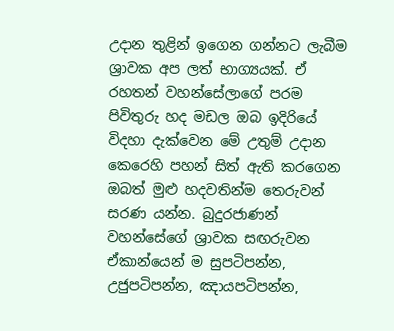උදාන තුළින් ඉගෙන ගන්නට ලැබීම ශ්‍රාවක අප ලත් භාග්‍යයක්. ඒ රහතන් වහන්සේලාගේ පරම පිවිතුරු හද මඩල ඔබ ඉදිරියේ විදහා දැක්වෙන මේ උතුම් උදාන කෙරෙහි පහන් සිත් ඇති කරගෙන ඔබත් මුළු හදවතින්ම තෙරුවන් සරණ යන්න. බුදුරජාණන් වහන්සේගේ ශ්‍රාවක සඟරුවන ඒකාන්යෙන් ම සුපටිපන්න, උජුපටිපන්න, ඤායපටිපන්න,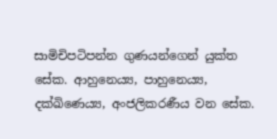සාමිචිපටිපන්න ගුණයන්ගෙන් යුක්ත සේක. ආහුනෙය්‍ය, පාහුනෙය්‍ය, දක්ඛිණෙය්‍ය, අංජලිකරණීය වන සේක.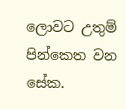ලොවට උතුම් පින්කෙත වන සේක.